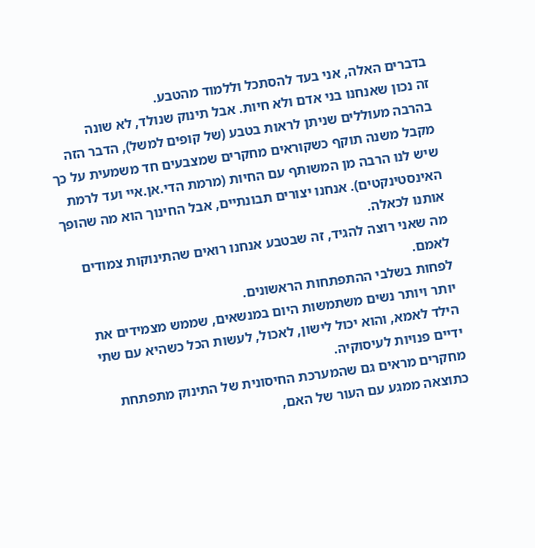בדברים האלה, אני בעד להסתכל וללמוד מהטבע.
זה נכון שאנחנו בני אדם ולא חיות. אבל תינוק שנולד, לא שונה בהרבה מעוללים שניתן לראות בטבע (של קופים למשל), הדבר הזה מקבל משנה תוקף כשקוראים מחקרים שמצבעים חד משמעית על כך שיש לנו הרבה מן המשותף עם החיות (מרמת הדי.אן.איי ועד לרמת האינסטינקטים). אנחנו יצורים תבונתיים, אבל החינוך הוא מה שהופך אותנו לכאלה.
מה שאני רוצה להגיד, זה שבטבע אנחנו רואים שהתינוקות צמודים לאמם.
לפחות בשלבי ההתפתחות הראשונים.
יותר ויותר נשים משתמשות היום במנשאים, שממש מצמידים את הילד לאמא, והוא יכול לישון, לאכול, לעשות הכל כשהיא עם שתי ידיים פנויות לעיסוקיה.
מחקרים מראים גם שהמערכת החיסונית של התינוק מתפתחת כתוצאה ממגע עם העור של האם,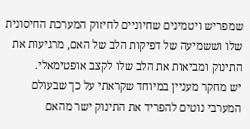שמפריש ויטמינים שחיוניים לחיזוק המערכת החיסונית שלו וששמיעה של דפיקות הלב של האם, מרגיעות את התינוק ומביאות את הלב שלו לקצב אופטימאלי.
יש מחקר מעניין במיוחד שקראתי על כך שבעולם המערבי נוטים להפריד את התינוק ישר מהאם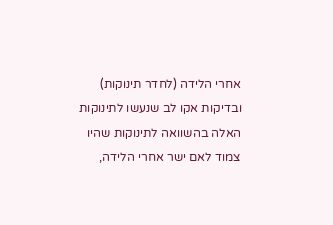אחרי הלידה (לחדר תינוקות) ובדיקות אקו לב שנעשו לתינוקות האלה בהשוואה לתינוקות שהיו צמוד לאם ישר אחרי הלידה,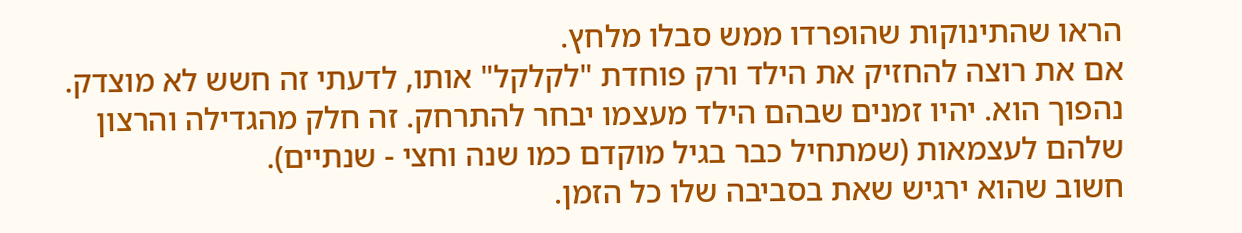הראו שהתינוקות שהופרדו ממש סבלו מלחץ.
אם את רוצה להחזיק את הילד ורק פוחדת "לקלקל" אותו, לדעתי זה חשש לא מוצדק. נהפוך הוא. יהיו זמנים שבהם הילד מעצמו יבחר להתרחק. זה חלק מהגדילה והרצון שלהם לעצמאות (שמתחיל כבר בגיל מוקדם כמו שנה וחצי - שנתיים).
חשוב שהוא ירגיש שאת בסביבה שלו כל הזמן.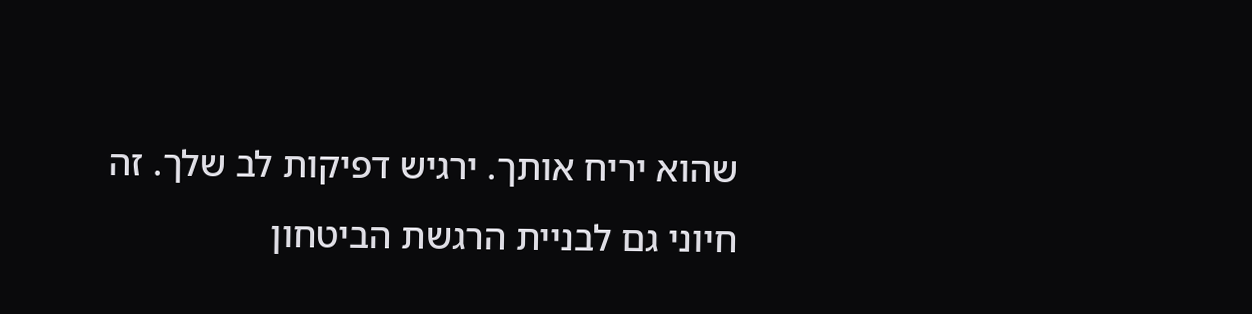שהוא יריח אותך. ירגיש דפיקות לב שלך. זה חיוני גם לבניית הרגשת הביטחון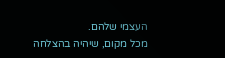העצמי שלהם.
מכל מקום, שיהיה בהצלחה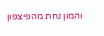והמון נחת מהפיצפון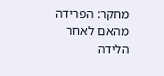מחקר: הפרידה מהאם לאחר הלידה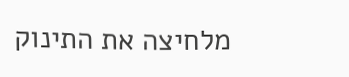מלחיצה את התינוק